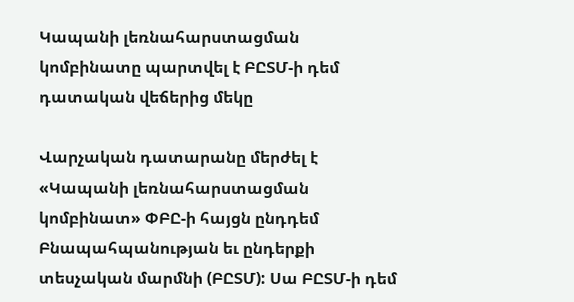Կապանի լեռնահարստացման կոմբինատը պարտվել է ԲԸՏՄ-ի դեմ դատական վեճերից մեկը

Վարչական դատարանը մերժել է «Կապանի լեռնահարստացման կոմբինատ» ՓԲԸ-ի հայցն ընդդեմ Բնապահպանության եւ ընդերքի տեսչական մարմնի (ԲԸՏՄ): Սա ԲԸՏՄ-ի դեմ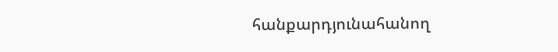հանքարդյունահանող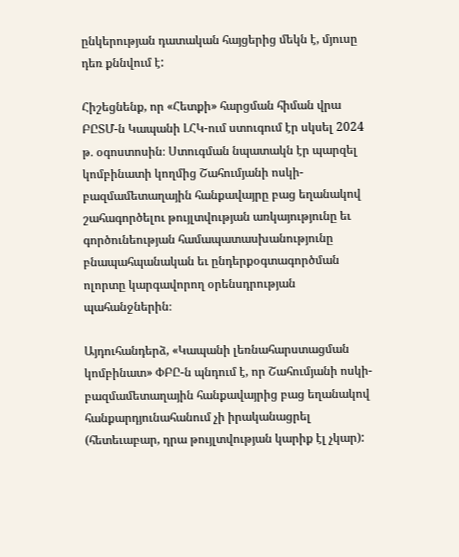ընկերության դատական հայցերից մեկն է, մյուսը դեռ քննվում է:

Հիշեցնենք, որ «Հետքի» հարցման հիման վրա ԲԸՏՄ-ն Կապանի ԼՀԿ-ում ստուգում էր սկսել 2024 թ․ օգոստոսին։ Ստուգման նպատակն էր պարզել կոմբինատի կողմից Շահումյանի ոսկի-բազմամետաղային հանքավայրը բաց եղանակով շահագործելու թույլտվության առկայությունը եւ գործունեության համապատասխանությունը բնապահպանական եւ ընդերքօգտագործման ոլորտը կարգավորող օրենսդրության պահանջներին։

Այդուհանդերձ, «Կապանի լեռնահարստացման կոմբինատ» ՓԲԸ-ն պնդում է, որ Շահումյանի ոսկի-բազմամետաղային հանքավայրից բաց եղանակով հանքարդյունահանում չի իրականացրել (հետեւաբար, դրա թույլտվության կարիք էլ չկար):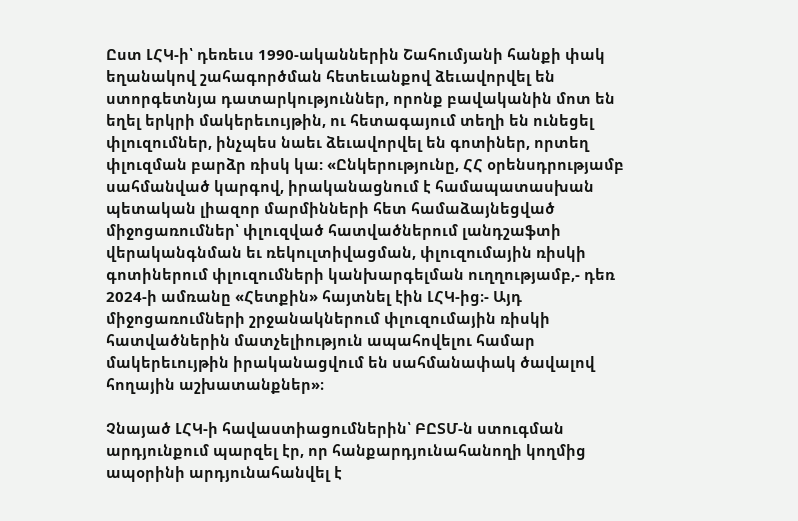Ըստ ԼՀԿ-ի՝ դեռեւս 1990-ականներին Շահումյանի հանքի փակ եղանակով շահագործման հետեւանքով ձեւավորվել են ստորգետնյա դատարկություններ, որոնք բավականին մոտ են եղել երկրի մակերեւույթին, ու հետագայում տեղի են ունեցել փլուզումներ, ինչպես նաեւ ձեւավորվել են գոտիներ, որտեղ փլուզման բարձր ռիսկ կա: «Ընկերությունը, ՀՀ օրենսդրությամբ սահմանված կարգով, իրականացնում է համապատասխան պետական լիազոր մարմինների հետ համաձայնեցված միջոցառումներ՝ փլուզված հատվածներում լանդշաֆտի վերականգնման եւ ռեկուլտիվացման, փլուզումային ռիսկի գոտիներում փլուզումների կանխարգելման ուղղությամբ,- դեռ 2024-ի ամռանը «Հետքին» հայտնել էին ԼՀԿ-ից։- Այդ միջոցառումների շրջանակներում փլուզումային ռիսկի հատվածներին մատչելիություն ապահովելու համար մակերեւույթին իրականացվում են սահմանափակ ծավալով հողային աշխատանքներ»։

Չնայած ԼՀԿ-ի հավաստիացումներին՝ ԲԸՏՄ-ն ստուգման արդյունքում պարզել էր, որ հանքարդյունահանողի կողմից ապօրինի արդյունահանվել է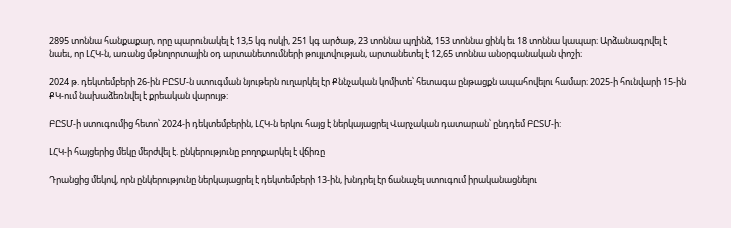2895 տոննա հանքաքար, որը պարունակել է 13,5 կգ ոսկի, 251 կգ արծաթ, 23 տոննա պղինձ, 153 տոննա ցինկ եւ 18 տոննա կապար։ Արձանագրվել է նաեւ, որ ԼՀԿ-ն, առանց մթնոլորտային օդ արտանետումների թույլտվության, արտանետել է 12,65 տոննա անօրգանական փոշի։

2024 թ. դեկտեմբերի 26-ին ԲԸՏՄ-ն ստուգման նյութերն ուղարկել էր Քննչական կոմիտե՝ հետագա ընթացքն ապահովելու համար։ 2025-ի հունվարի 15-ին ՔԿ-ում նախաձեռնվել է քրեական վարույթ:

ԲԸՏՄ-ի ստուգումից հետո՝ 2024-ի դեկտեմբերին, ԼՀԿ-ն երկու հայց է ներկայացրել Վարչական դատարան՝ ընդդեմ ԲԸՏՄ-ի:

ԼՀԿ-ի հայցերից մեկը մերժվել է. ընկերությունը բողոքարկել է վճիռը

Դրանցից մեկով, որն ընկերությունը ներկայացրել է դեկտեմբերի 13-ին, խնդրել էր ճանաչել ստուգում իրականացնելու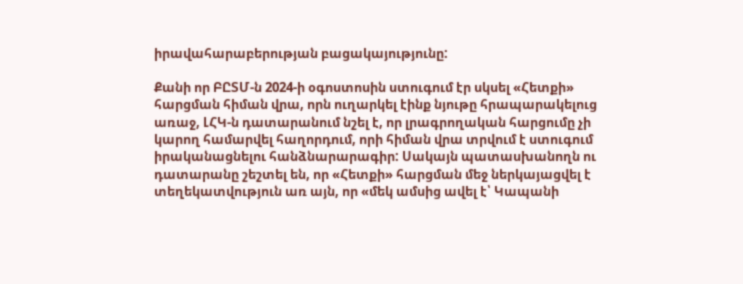իրավահարաբերության բացակայությունը:

Քանի որ ԲԸՏՄ-ն 2024-ի օգոստոսին ստուգում էր սկսել «Հետքի» հարցման հիման վրա, որն ուղարկել էինք նյութը հրապարակելուց առաջ, ԼՀԿ-ն դատարանում նշել է, որ լրագրողական հարցումը չի կարող համարվել հաղորդում, որի հիման վրա տրվում է ստուգում իրականացնելու հանձնարարագիր: Սակայն պատասխանողն ու դատարանը շեշտել են, որ «Հետքի» հարցման մեջ ներկայացվել է տեղեկատվություն առ այն, որ «մեկ ամսից ավել է՝ Կապանի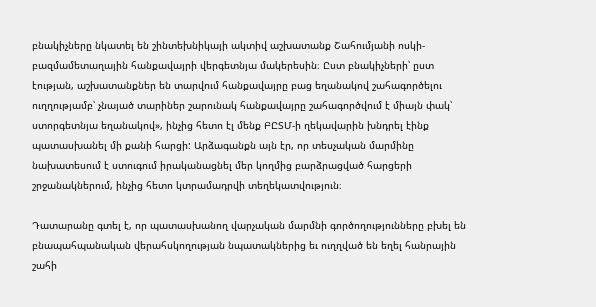բնակիչները նկատել են շինտեխնիկայի ակտիվ աշխատանք Շահումյանի ոսկի-բազմամետաղային հանքավայրի վերգետնյա մակերեսին։ Ըստ բնակիչների՝ ըստ էության, աշխատանքներ են տարվում հանքավայրը բաց եղանակով շահագործելու ուղղությամբ՝ չնայած տարիներ շարունակ հանքավայրը շահագործվում է միայն փակ՝ ստորգետնյա եղանակով», ինչից հետո էլ մենք ԲԸՏՄ-ի ղեկավարին խնդրել էինք պատասխանել մի քանի հարցի: Արձագանքն այն էր, որ տեսչական մարմինը նախատեսում է ստուգում իրականացնել մեր կողմից բարձրացված հարցերի շրջանակներում, ինչից հետո կտրամադրվի տեղեկատվություն։

Դատարանը գտել է, որ պատասխանող վարչական մարմնի գործողությունները բխել են բնապահպանական վերահսկողության նպատակներից եւ ուղղված են եղել հանրային շահի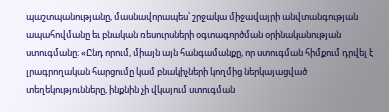պաշտպանությանը, մասնավորապես՝ շրջակա միջավայրի անվտանգության ապահովմանը եւ բնական ռեսուրսների օգտագործման օրինականության ստուգմանը։ «Ընդ որում, միայն այն հանգամանքը, որ ստուգման հիմքում դրվել է լրագրողական հարցումը կամ բնակիչների կողմից ներկայացված տեղեկությունները, ինքնին չի վկայում ստուգման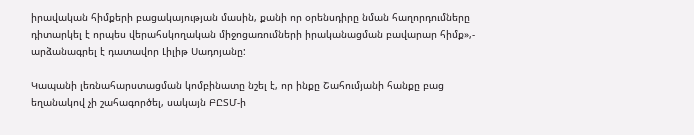իրավական հիմքերի բացակայության մասին, քանի որ օրենսդիրը նման հաղորդումները դիտարկել է որպես վերահսկողական միջոցառումների իրականացման բավարար հիմք»,- արձանագրել է դատավոր Լիլիթ Սադոյանը:

Կապանի լեռնահարստացման կոմբինատը նշել է, որ ինքը Շահումյանի հանքը բաց եղանակով չի շահագործել, սակայն ԲԸՏՄ-ի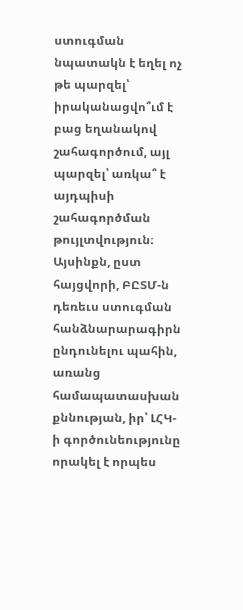ստուգման նպատակն է եղել ոչ թե պարզել՝ իրականացվո՞ւմ է բաց եղանակով շահագործում, այլ պարզել՝ առկա՞ է այդպիսի շահագործման թույլտվություն։ Այսինքն, ըստ հայցվորի, ԲԸՏՄ-ն դեռեւս ստուգման հանձնարարագիրն ընդունելու պահին, առանց համապատասխան քննության, իր՝ ԼՀԿ-ի գործունեությունը որակել է որպես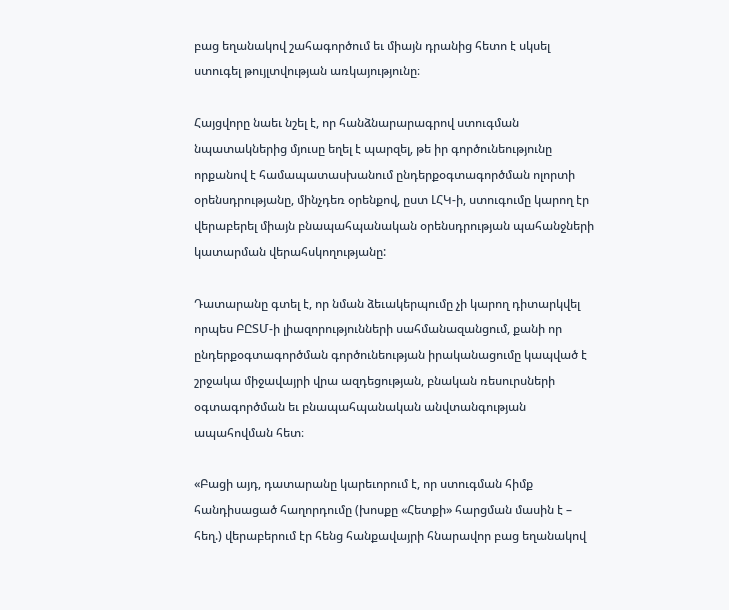բաց եղանակով շահագործում եւ միայն դրանից հետո է սկսել ստուգել թույլտվության առկայությունը։

Հայցվորը նաեւ նշել է, որ հանձնարարագրով ստուգման նպատակներից մյուսը եղել է պարզել, թե իր գործունեությունը որքանով է համապատասխանում ընդերքօգտագործման ոլորտի օրենսդրությանը, մինչդեռ օրենքով, ըստ ԼՀԿ-ի, ստուգումը կարող էր վերաբերել միայն բնապահպանական օրենսդրության պահանջների կատարման վերահսկողությանը:

Դատարանը գտել է, որ նման ձեւակերպումը չի կարող դիտարկվել որպես ԲԸՏՄ-ի լիազորությունների սահմանազանցում, քանի որ ընդերքօգտագործման գործունեության իրականացումը կապված է շրջակա միջավայրի վրա ազդեցության, բնական ռեսուրսների օգտագործման եւ բնապահպանական անվտանգության ապահովման հետ։

«Բացի այդ, դատարանը կարեւորում է, որ ստուգման հիմք հանդիսացած հաղորդումը (խոսքը «Հետքի» հարցման մասին է – հեղ.) վերաբերում էր հենց հանքավայրի հնարավոր բաց եղանակով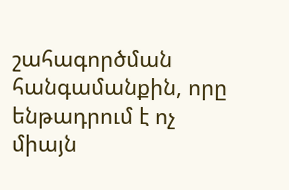շահագործման հանգամանքին, որը ենթադրում է ոչ միայն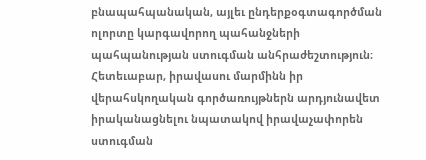բնապահպանական, այլեւ ընդերքօգտագործման ոլորտը կարգավորող պահանջների պահպանության ստուգման անհրաժեշտություն։ Հետեւաբար, իրավասու մարմինն իր վերահսկողական գործառույթներն արդյունավետ իրականացնելու նպատակով իրավաչափորեն ստուգման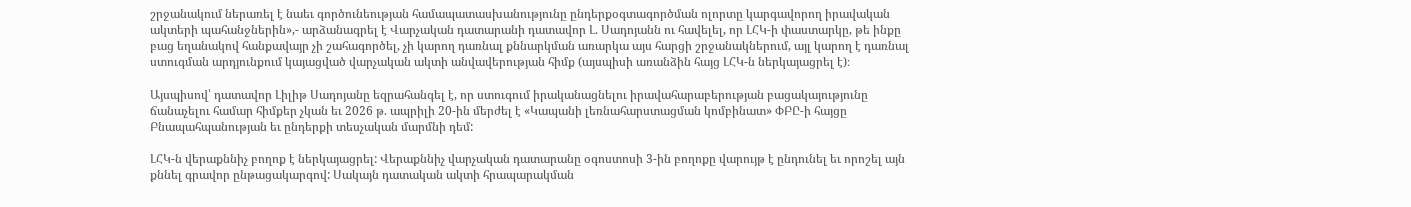շրջանակում ներառել է նաեւ գործունեության համապատասխանությունը ընդերքօգտագործման ոլորտը կարգավորող իրավական ակտերի պահանջներին»,- արձանագրել է Վարչական դատարանի դատավոր Լ. Սադոյանն ու հավելել, որ ԼՀԿ-ի փաստարկը, թե ինքը բաց եղանակով հանքավայր չի շահագործել, չի կարող դառնալ քննարկման առարկա այս հարցի շրջանակներում, այլ կարող է դառնալ ստուգման արդյունքում կայացված վարչական ակտի անվավերության հիմք (այսպիսի առանձին հայց ԼՀԿ-ն ներկայացրել է)։

Այսպիսով՝ դատավոր Լիլիթ Սադոյանը եզրահանգել է, որ ստուգում իրականացնելու իրավահարաբերության բացակայությունը ճանաչելու համար հիմքեր չկան եւ 2026 թ. ապրիլի 20-ին մերժել է «Կապանի լեռնահարստացման կոմբինատ» ՓԲԸ-ի հայցը Բնապահպանության եւ ընդերքի տեսչական մարմնի դեմ:

ԼՀԿ-ն վերաքննիչ բողոք է ներկայացրել: Վերաքննիչ վարչական դատարանը օգոստոսի 3-ին բողոքը վարույթ է ընդունել եւ որոշել այն քննել գրավոր ընթացակարգով: Սակայն դատական ակտի հրապարակման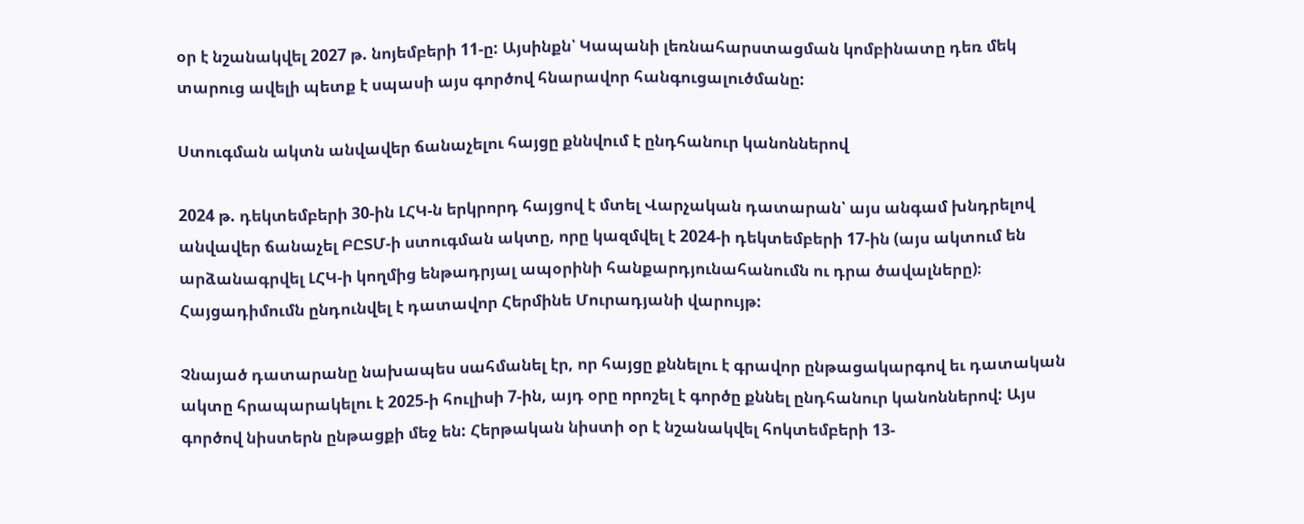օր է նշանակվել 2027 թ. նոյեմբերի 11-ը: Այսինքն՝ Կապանի լեռնահարստացման կոմբինատը դեռ մեկ տարուց ավելի պետք է սպասի այս գործով հնարավոր հանգուցալուծմանը:

Ստուգման ակտն անվավեր ճանաչելու հայցը քննվում է ընդհանուր կանոններով

2024 թ. դեկտեմբերի 30-ին ԼՀԿ-ն երկրորդ հայցով է մտել Վարչական դատարան՝ այս անգամ խնդրելով անվավեր ճանաչել ԲԸՏՄ-ի ստուգման ակտը, որը կազմվել է 2024-ի դեկտեմբերի 17-ին (այս ակտում են արձանագրվել ԼՀԿ-ի կողմից ենթադրյալ ապօրինի հանքարդյունահանումն ու դրա ծավալները)։ Հայցադիմումն ընդունվել է դատավոր Հերմինե Մուրադյանի վարույթ:

Չնայած դատարանը նախապես սահմանել էր, որ հայցը քննելու է գրավոր ընթացակարգով եւ դատական ակտը հրապարակելու է 2025-ի հուլիսի 7-ին, այդ օրը որոշել է գործը քննել ընդհանուր կանոններով: Այս գործով նիստերն ընթացքի մեջ են: Հերթական նիստի օր է նշանակվել հոկտեմբերի 13-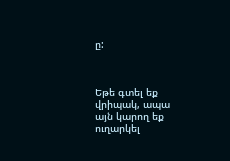ը:



Եթե գտել եք վրիպակ, ապա այն կարող եք ուղարկել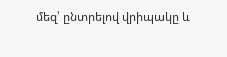մեզ՝ ընտրելով վրիպակը և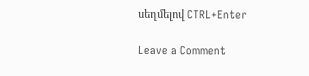սեղմելով CTRL+Enter

Leave a Comment